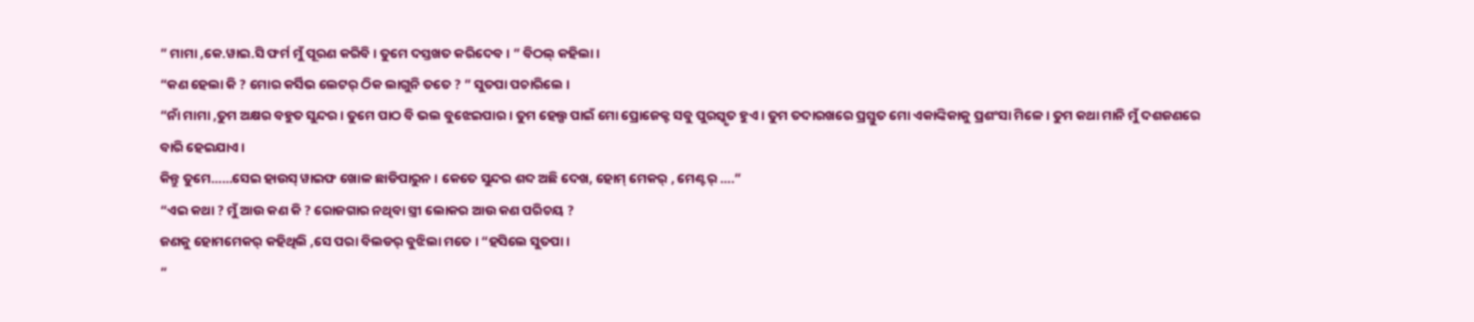” ମାମା ,କେ.ୱାଇ.ସି ଫର୍ମ ମୁଁ ପୂରଣ କରିବି । ତୁମେ ଦସ୍ତଖତ କରିଦେବ । ” ବିଠଲ୍ କହିଲା ।
“କଣ ହେଲା କି ? ମୋର କର୍ସିଭ ଲେଟର୍ ଠିକ ଲାଗୁନି ତତେ ? ” ସୁତପା ପଚାରିଲେ ।
“ନାଁ ମାମା ,ତୁମ ଅକ୍ଷର ବହୁତ ସୁନ୍ଦର । ତୁମେ ପାଠ ବି ଭଲ ବୁଝେଇପାର । ତୁମ ହେଲ୍ପ ପାଇଁ ମୋ ପ୍ରୋଜେକ୍ଟ ସବୁ ପୁରସ୍କୃତ ହୁଏ । ତୁମ ତଦାରଖରେ ପ୍ରସ୍ତୁତ ମୋ ଏକାଙ୍କିକାକୁ ପ୍ରଶଂସା ମିଳେ । ତୁମ କଥା ମାନି ମୁଁ ଦଶଜଣରେ ବାରି ହେଇଯାଏ ।
କିନ୍ତୁ ତୁମେ……ସେଇ ହାଉସ୍ ୱାଇଫ ଖୋଳ ଛାଡିପାରୁନ । କେତେ ସୁନ୍ଦର ଶବ୍ଦ ଅଛି ଦେଖ, ହୋମ୍ ମେକର୍ , ମେଣ୍ଟର୍ ….”
“ଏଇ କଥା ? ମୁଁ ଆଉ କଣ କି ? ରୋଜଗାର ନଥିବା ସ୍ତ୍ରୀ ଲୋକର ଆଉ କଣ ପରିଚୟ ?
ଜଣକୁ ହୋମମେକର୍ କହିଥିଲି ,ସେ ପରା ବିଲଡର୍ ବୁଝିଲା ମତେ । “ହସିଲେ ସୁତପା ।
”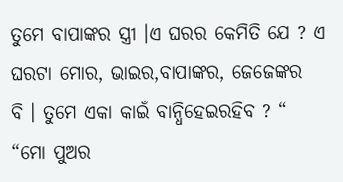ତୁମେ ବାପାଙ୍କର ସ୍ତ୍ରୀ ।ଏ ଘରର କେମିତି ଯେ ? ଏ ଘରଟା ମୋର, ଭାଇର,ବାପାଙ୍କର, ଜେଜେଙ୍କର
ବି । ତୁମେ ଏକା କାଇଁ ବାନ୍ଧିହେଇରହିବ ? “
“ମୋ ପୁଅର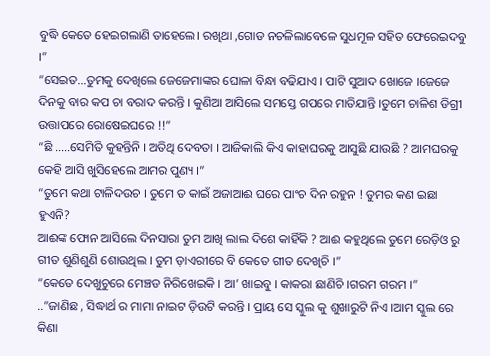ବୁଦ୍ଧି କେତେ ହେଇଗଲାଣି ତାହେଲେ। ରଖିଥା ,ଗୋଡ ନଚଳିଲାବେଳେ ସୁଧମୂଳ ସହିତ ଫେରେଇଦବୁ ।”
“ସେଇତ…ତୁମକୁ ଦେଖିଲେ ଜେଜେମାଙ୍କର ଘୋଳା ବିନ୍ଧା ବଢିଯାଏ । ପାଟି ସୁଆଦ ଖୋଜେ ।ଜେଜେ
ଦିନକୁ ବାର କପ ଚା ବରାଦ କରନ୍ତି । କୁଣିଆ ଆସିଲେ ସମସ୍ତେ ଗପରେ ମାତିଯାନ୍ତି ।ତୁମେ ଚାଳିଶ ଡିଗ୍ରୀ ଉତ୍ତାପରେ ରୋଷେଇଘରେ !!”
“ଛି …..ସେମିତି କୁହନ୍ତିନି । ଅତିଥି ଦେବତା । ଆଜିକାଲି କିଏ କାହାଘରକୁ ଆସୁଛି ଯାଉଛି ? ଆମଘରକୁ କେହି ଆସି ଖୁସିହେଲେ ଆମର ପୁଣ୍ୟ ।”
“ତୁମେ କଥା ଟାଳିଦଉଚ । ତୁମେ ତ କାଇଁ ଅଜାଆଈ ଘରେ ପାଂଚ ଦିନ ରହୁନ ! ତୁମର କଣ ଇଛା ହୁଏନି?
ଆଈଙ୍କ ଫୋନ ଆସିଲେ ଦିନସାରା ତୁମ ଆଖି ଲାଲ ଦିଶେ କାହିଁକି ? ଆଈ କହୁଥିଲେ ତୁମେ ରେଡ଼ିଓ ରୁ
ଗୀତ ଶୁଣିଶୁଣି ଶୋଉଥିଲ । ତୁମ ଡ଼ାଏରୀରେ ବି କେତେ ଗୀତ ଦେଖିଚି ।”
“କେତେ ଦେଖୁଚୁରେ ମେଞ୍ଚଡ ନିରିଖେଇକି । ଆ’ ଖାଇବୁ । କାକରା ଛାଣିଚି ।ଗରମ ଗରମ ।”
..”ଜାଣିଛ , ସିଦ୍ଧାର୍ଥ ର ମାମା ନାଇଟ ଡ଼ିଉଟି କରନ୍ତି । ପ୍ରାୟ ସେ ସ୍କୁଲ କୁ ଶୁଖାରୁଟି ନିଏ ।ଆମ ସ୍କୁଲ ରେ
କିଣା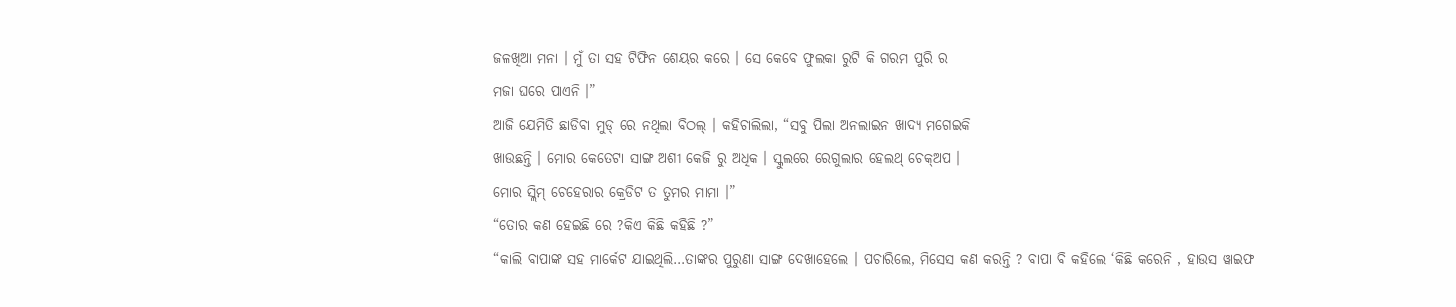ଜଳଖିଆ ମନା । ମୁଁ ତା ସହ ଟିଫିନ ଶେୟର କରେ । ସେ କେବେ ଫୁଲକା ରୁଟି କି ଗରମ ପୁରି ର
ମଜା ଘରେ ପାଏନି ।”
ଆଜି ଯେମିତି ଛାଡିବା ମୁଡ୍ ରେ ନଥିଲା ବିଠଲ୍ । କହିଚାଲିଲା, “ସବୁ ପିଲା ଅନଲାଇନ ଖାଦ୍ୟ ମଗେଇକି
ଖାଉଛନ୍ତି । ମୋର କେତେଟା ସାଙ୍ଗ ଅଶୀ କେଜି ରୁ ଅଧିକ । ସ୍କୁଲରେ ରେଗୁଲାର ହେଲଥ୍ ଚେକ୍ଅପ ।
ମୋର ସ୍ଲିମ୍ ଚେହେରାର କ୍ରେଡିଟ ତ ତୁମର ମାମା ।”
“ତୋର କଣ ହେଇଛି ରେ ?କିଏ କିଛି କହିଛି ?”
“କାଲି ବାପାଙ୍କ ସହ ମାର୍କେଟ ଯାଇଥିଲି…ତାଙ୍କର ପୁରୁଣା ସାଙ୍ଗ ଦେଖାହେଲେ । ପଚାରିଲେ, ମିସେସ କଣ କରନ୍ତି ? ବାପା ବି କହିଲେ ‘କିଛି କରେନି , ହାଉସ ୱାଇଫ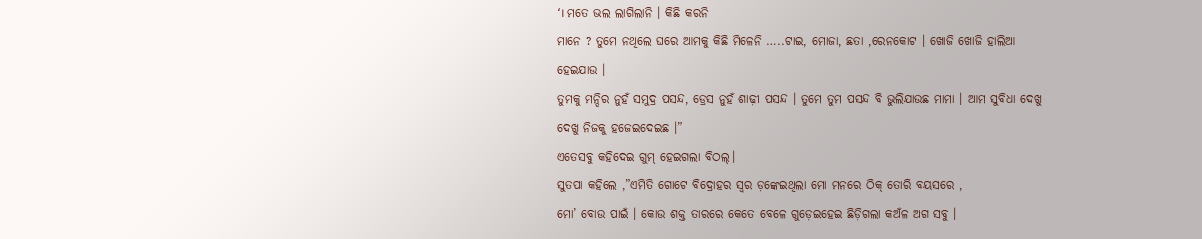‘। ମତେ ଭଲ ଲାଗିଲାନି । କିଛି କରନି
ମାନେ ? ତୁମେ ନଥିଲେ ଘରେ ଆମକୁ କିଛି ମିଳେନି …..ଟାଇ, ମୋଜା, ଛତା ,ରେନକୋଟ । ଖୋଜି ଖୋଜି ହାଲିଆ ହେଇଯାଉ ।
ତୁମକୁ ମନ୍ଦିର ନୁହଁ ସମୁଦ୍ର ପସନ୍ଦ, ଡ୍ରେସ ନୁହଁ ଶାଢ଼ୀ ପସନ୍ଦ । ତୁମେ ତୁମ ପସନ୍ଦ ବି ଭୁଲିଯାଉଛ ମାମା । ଆମ ସୁବିଧା ଦେଖୁ ଦେଖୁ ନିଜକୁ ହଜେଇଦେଇଛ ।”
ଏତେସବୁ କହିଦେଇ ଗୁମ୍ ହେଇଗଲା ବିଠଲ୍।
ସୁତପା କହିଲେ ,”ଏମିତି ଗୋଟେ ବିଦ୍ରୋହର ସ୍ୱର ଡ଼ଙ୍କେଇଥିଲା ମୋ ମନରେ ଠିକ୍ ତୋରି ବୟସରେ ,
ମୋ’ ବୋଉ ପାଇଁ । କୋଉ ଶକ୍ତ ତାରରେ କେତେ ବେଳେ ଗୁଡ଼େଇହେଇ ଛିଡ଼ିଗଲା କଅଁଳ ଅଗ ସବୁ ।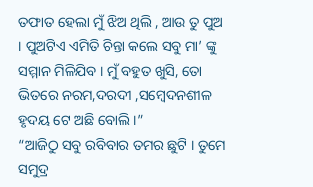ତଫାତ ହେଲା ମୁଁ ଝିଅ ଥିଲି , ଆଉ ତୁ ପୁଅ । ପୁଅଟିଏ ଏମିତି ଚିନ୍ତା କଲେ ସବୁ ମା’ ଙ୍କୁ ସମ୍ମାନ ମିଳିଯିବ । ମୁଁ ବହୁତ ଖୁସି, ତୋ ଭିତରେ ନରମ,ଦରଦୀ ,ସମ୍ବେଦନଶୀଳ ହୃଦୟ ଟେ ଅଛି ବୋଲି ।”
“ଆଜିଠୁ ସବୁ ରବିବାର ତମର ଛୁଟି । ତୁମେ ସମୁଦ୍ର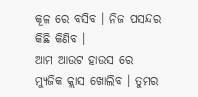କୂଳ ରେ ବସିବ । ନିଜ ପସନ୍ଦର କିଛି କିଣିବ ।
ଆମ ଆଉଟ ହାଉସ ରେ ମ୍ୟୁଜିକ କ୍ଲାସ ଖୋଲିବ । ତୁମର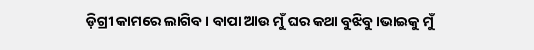ଡ଼ିଗ୍ରୀ କାମରେ ଲାଗିବ । ବାପା ଆଉ ମୁଁ ଘର କଥା ବୁଝିବୁ ।ଭାଇକୁ ମୁଁ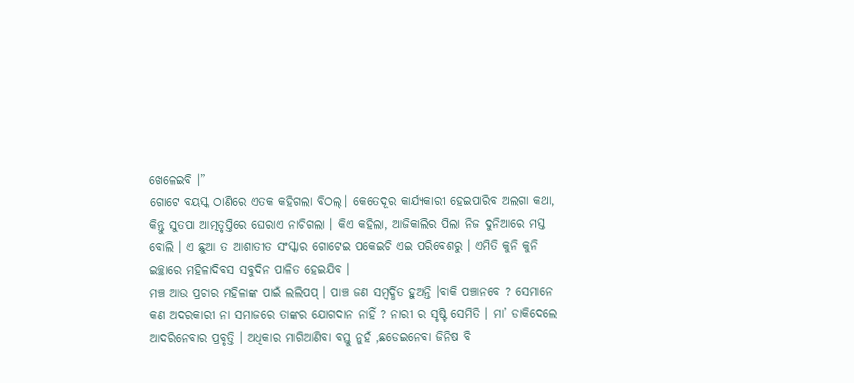ଖେଳେଇବି ।”
ଗୋଟେ ବୟସ୍କ ଠାଣିରେ ଏତକ କହିଗଲା ବିଠଲ୍। କେତେଦୂର କାର୍ଯ୍ୟକାରୀ ହେଇପାରିବ ଅଲଗା କଥା,
କିନ୍ତୁ ସୁତପା ଆତ୍ମତୃପ୍ତିରେ ଘେରାଏ ନାଚିଗଲା । କିଏ କହିଲା, ଆଜିକାଲିର ପିଲା ନିଜ ଦୁନିଆରେ ମସ୍ତ
ବୋଲି । ଏ ଛୁଆ ତ ଆଶାତୀତ ସଂସ୍କାର ଗୋଟେଇ ପକେଇଚି ଏଇ ପରିବେଶରୁ । ଏମିତି କୁନି କୁନି
ଇଚ୍ଛାରେ ମହିଳାଦିବସ ସବୁଦିନ ପାଳିତ ହେଇଯିବ ।
ମଞ୍ଚ ଆଉ ପ୍ରଚାର ମହିଳାଙ୍କ ପାଇଁ ଲଲିପପ୍ । ପାଞ୍ଚ ଜଣ ସମ୍ବର୍ଦ୍ଧିତ ହୁଅନ୍ତି ।ବାକି ପଞ୍ଚାନବେ ? ସେମାନେ
କଣ ଅଦରକାରୀ ନା ସମାଜରେ ତାଙ୍କର ଯୋଗଦାନ ନାହିଁ ? ନାରୀ ର ସୃଷ୍ଟି ସେମିତି । ମା’ ଡାକିଦେଲେ
ଆଦରିନେବାର ପ୍ରବୃତ୍ତି । ଅଧିକାର ମାଗିଆଣିବା ବସ୍ତୁ ନୁହଁ ,ଛଡେଇନେବା ଜିନିଷ ବି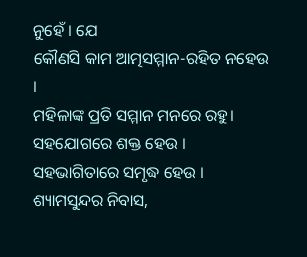ନୁହେଁ । ଯେ
କୌଣସି କାମ ଆତ୍ମସମ୍ମାନ-ରହିତ ନହେଉ ।
ମହିଳାଙ୍କ ପ୍ରତି ସମ୍ମାନ ମନରେ ରହୁ। ସହଯୋଗରେ ଶକ୍ତ ହେଉ । ସହଭାଗିତାରେ ସମୃଦ୍ଧ ହେଉ ।
ଶ୍ୟାମସୁନ୍ଦର ନିବାସ,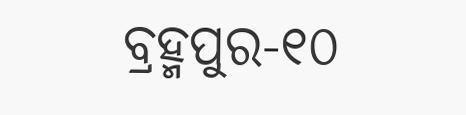ବ୍ରହ୍ମପୁର-୧୦